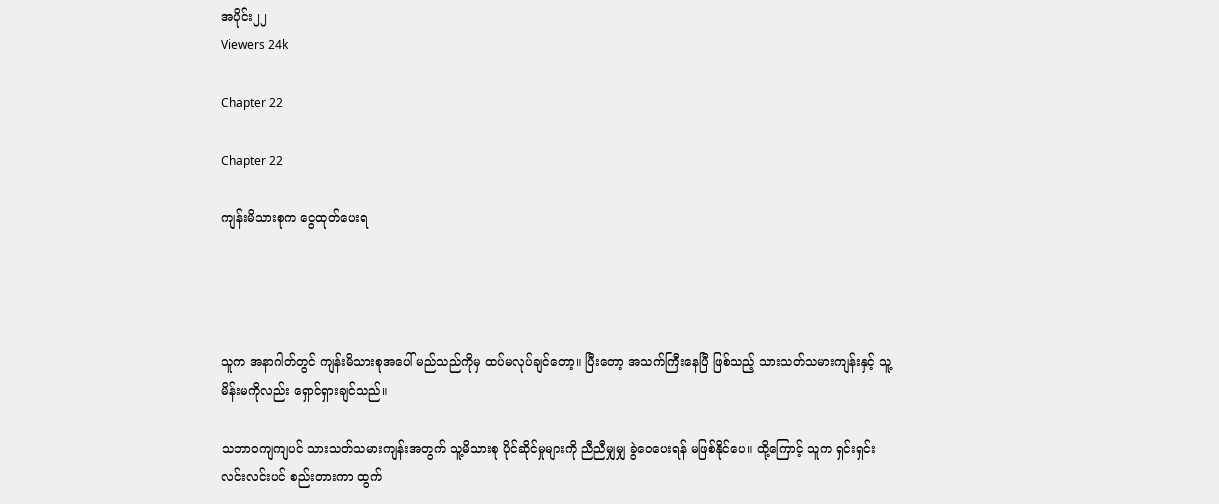အပိုင်း၂၂
Viewers 24k

Chapter 22

Chapter 22

ကျန်းမိသားစုက ငွေထုတ်ပေးရ




သူက အနာဂါတ်တွင် ကျန်းမိသားစုအပေါ် မည်သည်ကိုမှ ထပ်မလုပ်ချင်တော့။ ပြီးတော့ အသက်ကြီးနေပြီ ဖြစ်သည့် သားသတ်သမားကျန်းနှင့် သူ့မိန်းမကိုလည်း ရှောင်ရှားချင်သည်။

သဘာဝကျကျပင် သားသတ်သမားကျန်းအတွက် သူ့မိသားစု ပိုင်ဆိုင်မှုများကို ညီညီမျှမျှ ခွဲဝေပေးရန် မဖြစ်နိုင်ပေ။ ထို့ကြောင့် သူက ရှင်းရှင်းလင်းလင်းပင် စည်းတားကာ ထွက်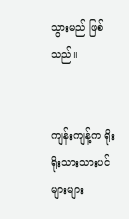သွားမည် ဖြစ်သည်။


ကျန်းကျန့်က ရိုးရိုးသားသားပင် များများ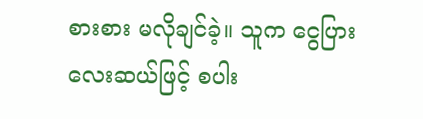စားစား မလိုချင်ခဲ့။ သူက ငွေပြားလေးဆယ်ဖြင့် စပါး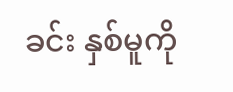ခင်း နှစ်မူကို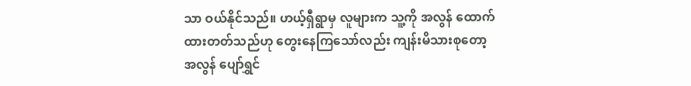သာ ဝယ်နိုင်သည်။ ဟယ့်ရှီရွာမှ လူများက သူ့ကို အလွန် ထောက်ထားတတ်သည်ဟု တွေးနေကြသော်လည်း ကျန်းမိသားစုတော့ အလွန် ပျော်ရွှင်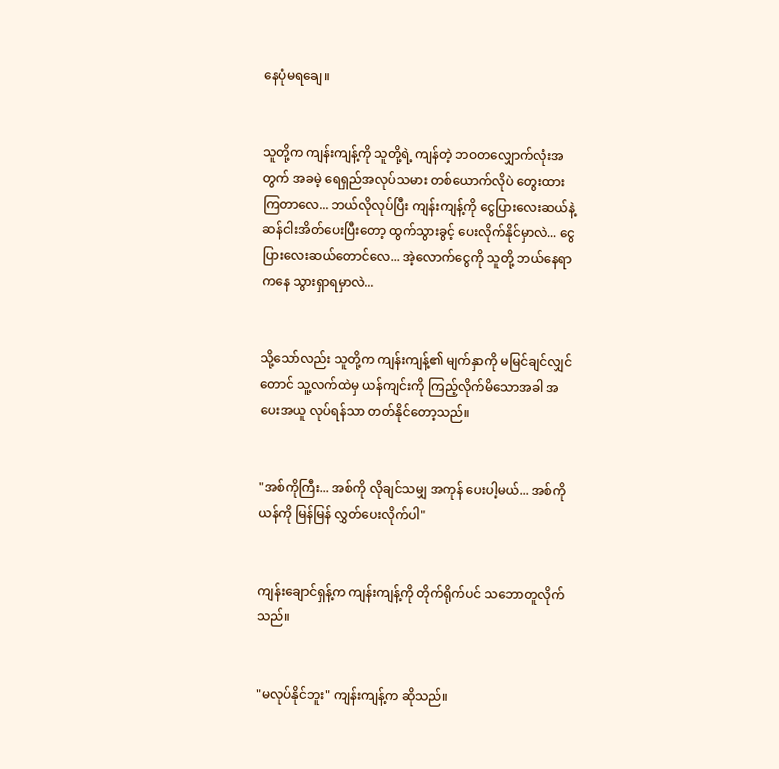နေပုံမရချေ။


သူတို့က ကျန်းကျန့်ကို သူတို့ရဲ့ ကျန်တဲ့ ဘဝတလျှောက်လုံးအတွက် အခမဲ့ ရေရှည်အလုပ်သမား တစ်ယောက်လိုပဲ တွေးထားကြတာလေ... ဘယ်လိုလုပ်ပြီး ကျန်းကျန့်ကို ငွေပြားလေးဆယ်နဲ့ ဆန်ငါးအိတ်ပေးပြီးတော့ ထွက်သွားခွင့် ပေးလိုက်နိုင်မှာလဲ... ငွေပြားလေးဆယ်တောင်လေ... အဲ့လောက်ငွေကို သူတို့ ဘယ်နေရာကနေ သွားရှာရမှာလဲ...


သို့သော်လည်း သူတို့က ကျန်းကျန့်၏ မျက်နှာကို မမြင်ချင်လျှင်တောင် သူ့လက်ထဲမှ ယန်ကျင်းကို ကြည့်လိုက်မိသောအခါ အပေးအယူ လုပ်ရန်သာ တတ်နိုင်တော့သည်။


"အစ်ကိုကြီး... အစ်ကို လိုချင်သမျှ အကုန် ပေးပါ့မယ်... အစ်ကိုယန်ကို မြန်မြန် လွှတ်ပေးလိုက်ပါ"


ကျန်းချောင်ရှန့်က ကျန်းကျန့်ကို တိုက်ရိုက်ပင် သဘောတူလိုက်သည်။


"မလုပ်နိုင်ဘူး" ကျန်းကျန့်က ဆိုသည်။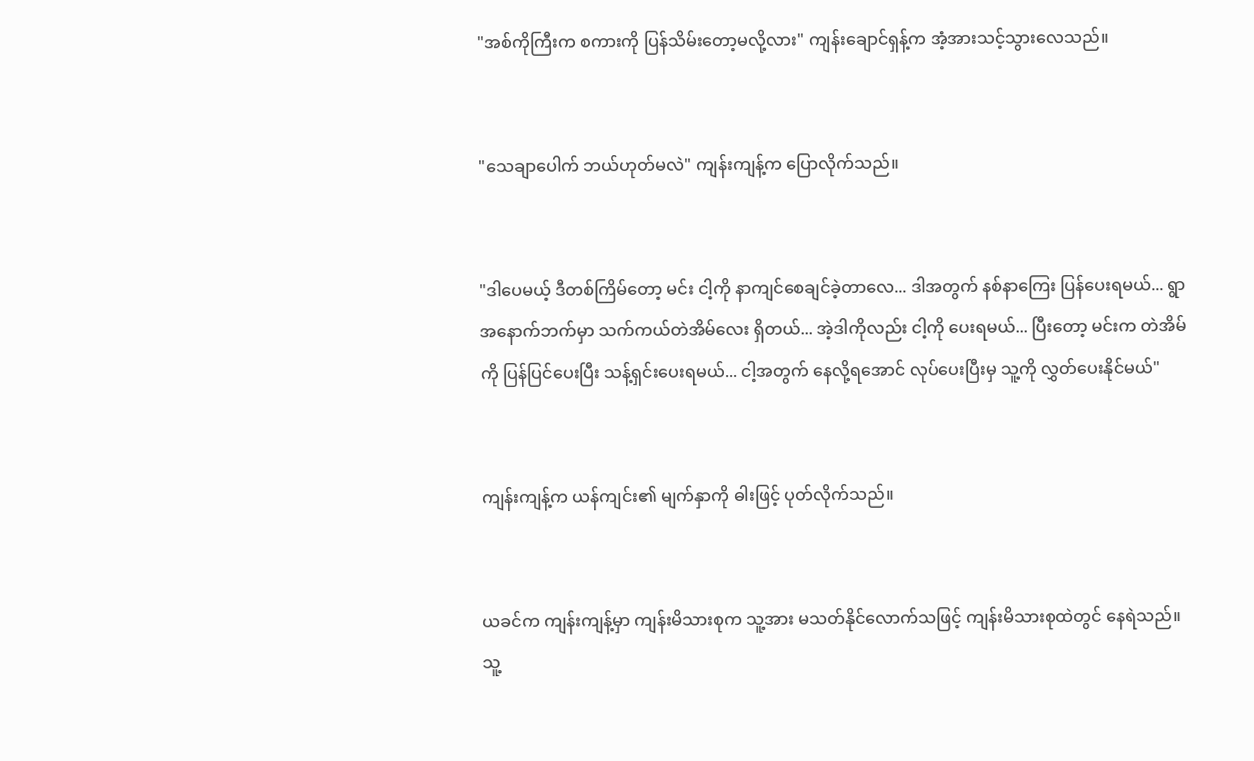"အစ်ကိုကြီးက စကားကို ပြန်သိမ်းတော့မလို့လား" ကျန်းချောင်ရှန့်က အံ့အားသင့်သွားလေသည်။


"သေချာပေါက် ဘယ်ဟုတ်မလဲ" ကျန်းကျန့်က ပြောလိုက်သည်။


"ဒါပေမယ့် ဒီတစ်ကြိမ်တော့ မင်း ငါ့ကို နာကျင်စေချင်ခဲ့တာလေ... ဒါအတွက် နစ်နာကြေး ပြန်ပေးရမယ်... ရွာအနောက်ဘက်မှာ သက်ကယ်တဲအိမ်လေး ရှိတယ်... အဲ့ဒါကိုလည်း ငါ့ကို ပေးရမယ်... ပြီးတော့ မင်းက တဲအိမ်ကို ပြန်ပြင်ပေးပြီး သန့်ရှင်းပေးရမယ်... ငါ့အတွက် နေလို့ရအောင် လုပ်ပေးပြီးမှ သူ့ကို လွှတ်ပေးနိုင်မယ်"


ကျန်းကျန့်က ယန်ကျင်း၏ မျက်နှာကို ဓါးဖြင့် ပုတ်လိုက်သည်။


ယခင်က ကျန်းကျန့်မှာ ကျန်းမိသားစုက သူ့အား မသတ်နိုင်လောက်သဖြင့် ကျန်းမိသားစုထဲတွင် နေရဲသည်။ သူ့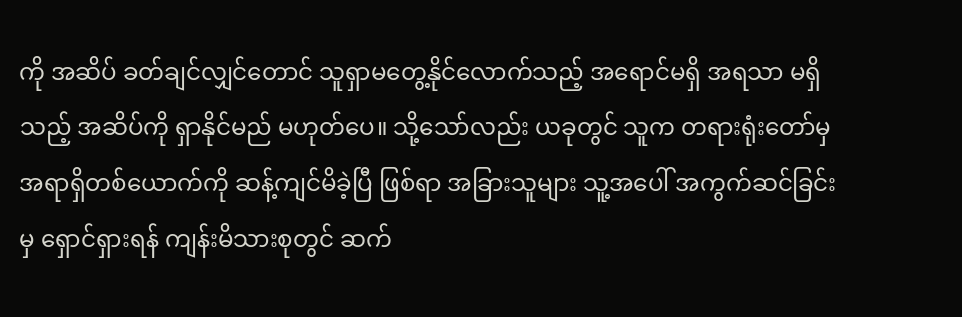ကို အဆိပ် ခတ်ချင်လျှင်တောင် သူရှာမတွေ့နိုင်လောက်သည့် အရောင်မရှိ အရသာ မရှိသည့် အဆိပ်ကို ရှာနိုင်မည် မဟုတ်ပေ။ သို့သော်လည်း ယခုတွင် သူက တရားရုံးတော်မှ အရာရှိတစ်ယောက်ကို ဆန့်ကျင်မိခဲ့ပြီ ဖြစ်ရာ အခြားသူများ သူ့အပေါ် အကွက်ဆင်ခြင်းမှ ရှောင်ရှားရန် ကျန်းမိသားစုတွင် ဆက်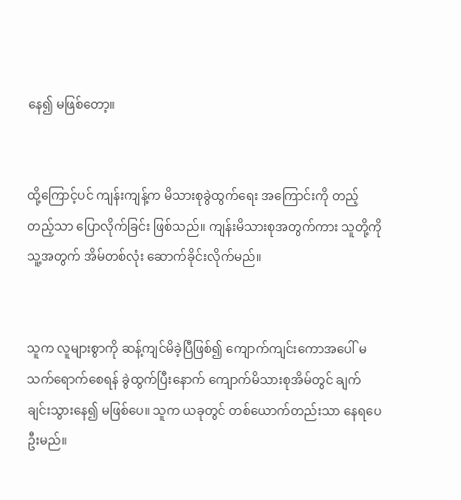နေ၍ မဖြစ်တော့။


ထို့ကြောင့်ပင် ကျန်းကျန့်က မိသားစုခွဲထွက်ရေး အကြောင်းကို တည့်တည့်သာ ပြောလိုက်ခြင်း ဖြစ်သည်။ ကျန်းမိသားစုအတွက်ကား သူတို့ကို သူ့အတွက် အိမ်တစ်လုံး ဆောက်ခိုင်းလိုက်မည်။


သူက လူများစွာကို ဆန့်ကျင်မိခဲ့ပြီဖြစ်၍ ကျောက်ကျင်းကောအပေါ် မသက်ရောက်စေရန် ခွဲထွက်ပြီးနောက် ကျောက်မိသားစုအိမ်တွင် ချက်ချင်းသွားနေ၍ မဖြစ်ပေ။ သူက ယခုတွင် တစ်ယောက်တည်းသာ နေရပေဦးမည်။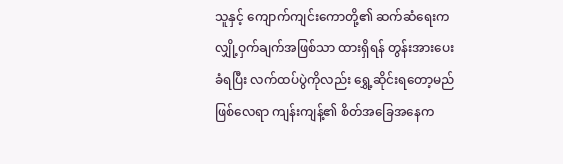သူနှင့် ကျောက်ကျင်းကောတို့၏ ဆက်ဆံရေးက လျှို့ဝှက်ချက်အဖြစ်သာ ထားရှိရန် တွန်းအားပေးခံရပြီး လက်ထပ်ပွဲကိုလည်း ရွှေ့ဆိုင်းရတော့မည် ဖြစ်လေရာ ကျန်းကျန့်၏ စိတ်အခြေအနေက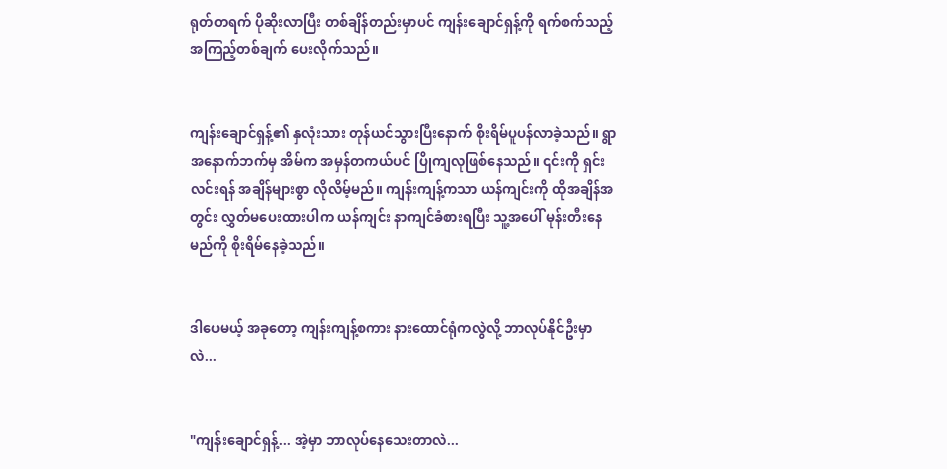ရုတ်တရက် ပိုဆိုးလာပြီး တစ်ချိန်တည်းမှာပင် ကျန်းချောင်ရှန့်ကို ရက်စက်သည့် အကြည့်တစ်ချက် ပေးလိုက်သည်။


ကျန်းချောင်ရှန့်၏ နှလုံးသား တုန်ယင်သွားပြီးနောက် စိုးရိမ်ပူပန်လာခဲ့သည်။ ရွာအနောက်ဘက်မှ အိမ်က အမှန်တကယ်ပင် ပြိုကျလုဖြစ်နေသည်။ ၎င်းကို ရှင်းလင်းရန် အချိန်များစွာ လိုလိမ့်မည်။ ကျန်းကျန့်ကသာ ယန်ကျင်းကို ထိုအချိန်အတွင်း လွှတ်မပေးထားပါက ယန်ကျင်း နာကျင်ခံစားရပြီး သူ့အပေါ် မုန်းတီးနေမည်ကို စိုးရိမ်နေခဲ့သည်။


ဒါပေမယ့် အခုတော့ ကျန်းကျန့်စကား နားထောင်ရုံကလွဲလို့ ဘာလုပ်နိုင်ဦးမှာလဲ...


"ကျန်းချောင်ရှန့်... အဲ့မှာ ဘာလုပ်နေသေးတာလဲ...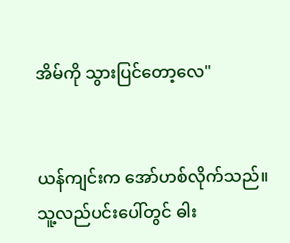အိမ်ကို သွားပြင်တော့လေ"


ယန်ကျင်းက အော်ဟစ်လိုက်သည်။ သူ့လည်ပင်းပေါ်တွင် ဓါး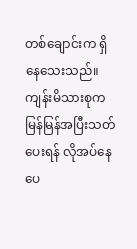တစ်ချောင်းက ရှိနေသေးသည်။ ကျန်းမိသားစုက မြန်မြန်အပြီးသတ်ပေးရန် လိုအပ်နေပေ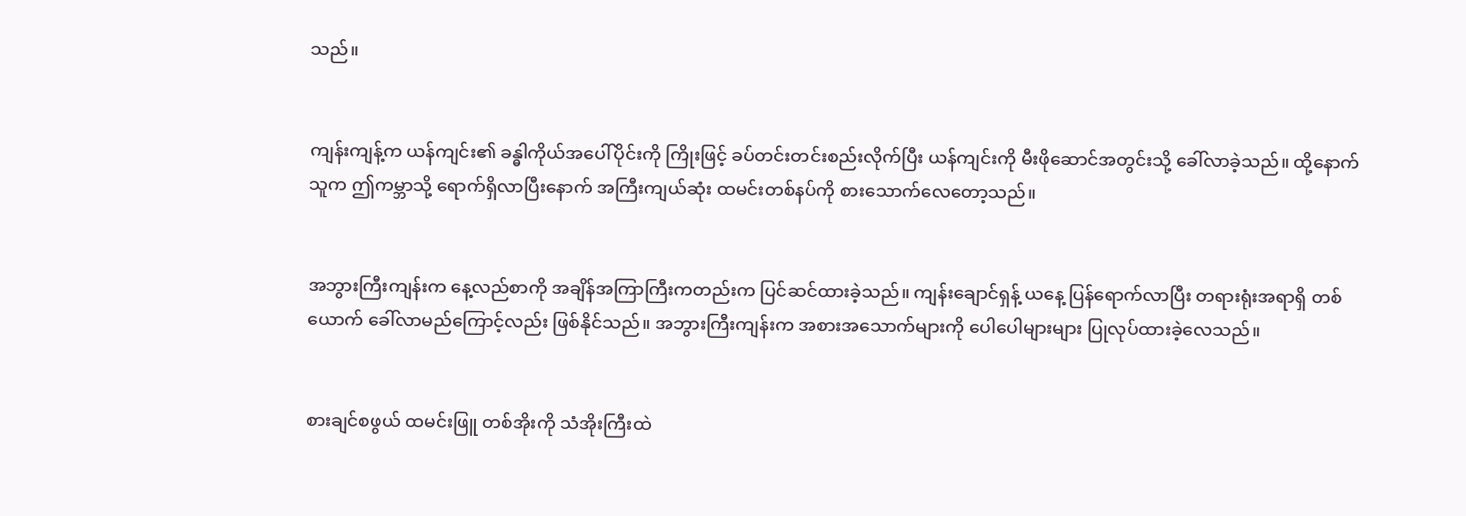သည်။


ကျန်းကျန့်က ယန်ကျင်း၏ ခန္ဓါကိုယ်အပေါ်ပိုင်းကို ကြိုးဖြင့် ခပ်တင်းတင်းစည်းလိုက်ပြီး ယန်ကျင်းကို မီးဖိုဆောင်အတွင်းသို့ ခေါ်လာခဲ့သည်။ ထို့နောက် သူက ဤကမ္ဘာသို့ ရောက်ရှိလာပြီးနောက် အကြီးကျယ်ဆုံး ထမင်းတစ်နပ်ကို စားသောက်လေတော့သည်။


အဘွားကြီးကျန်းက နေ့လည်စာကို အချိန်အကြာကြီးကတည်းက ပြင်ဆင်ထားခဲ့သည်။ ကျန်းချောင်ရှန့် ယနေ့ ပြန်ရောက်လာပြီး တရားရုံးအရာရှိ တစ်ယောက် ခေါ်လာမည်ကြောင့်လည်း ဖြစ်နိုင်သည်။ အဘွားကြီးကျန်းက အစားအသောက်များကို ပေါပေါများများ ပြုလုပ်ထားခဲ့လေသည်။


စားချင်စဖွယ် ထမင်းဖြူ တစ်အိုးကို သံအိုးကြီးထဲ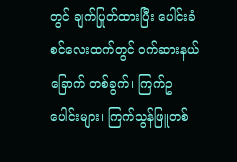တွင် ချက်ပြုတ်ထားပြီး ပေါင်းခံစင်လေးထက်တွင် ဝက်ဆားနယ်ခြောက် တစ်ခွက်၊ ကြက်ဥပေါင်းများ၊ ကြက်သွန်ဖြူတစ်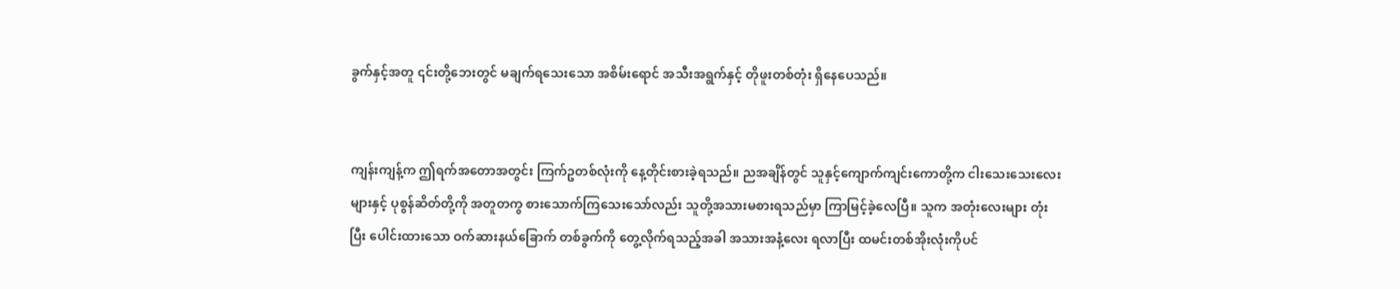ခွက်နှင့်အတူ ၎င်းတို့ဘေးတွင် မချက်ရသေးသော အစိမ်းရောင် အသီးအရွက်နှင့် တိုဖူးတစ်တုံး ရှိနေပေသည်။


ကျန်းကျန့်က ဤရက်အတောအတွင်း ကြက်ဥတစ်လုံးကို နေ့တိုင်းစားခဲ့ရသည်။ ညအချိန်တွင် သူနှင့်ကျောက်ကျင်းကောတို့က ငါးသေးသေးလေးများနှင့် ပုစွန်ဆိတ်တို့ကို အတူတကွ စားသောက်ကြသေးသော်လည်း သူတို့အသားမစားရသည်မှာ ကြာမြင့်ခဲ့လေပြီ။ သူက အတုံးလေးများ တုံးပြီး ပေါင်းထားသော ဝက်ဆားနယ်ခြောက် တစ်ခွက်ကို တွေ့လိုက်ရသည့်အခါ အသားအနံ့လေး ရလာပြီး ထမင်းတစ်အိုးလုံးကိုပင်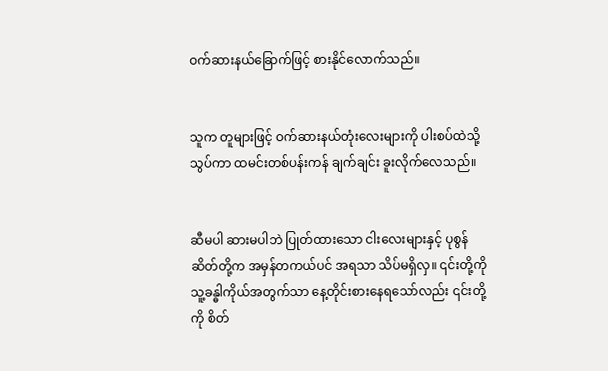ဝက်ဆားနယ်ခြောက်ဖြင့် စားနိုင်လောက်သည်။


သူက တူများဖြင့် ဝက်ဆားနယ်တုံးလေးများကို ပါးစပ်ထဲသို့ သွပ်ကာ ထမင်းတစ်ပန်းကန် ချက်ချင်း ခူးလိုက်လေသည်။


ဆီမပါ ဆားမပါဘဲ ပြုတ်ထားသော ငါးလေးများနှင့် ပုစွန်ဆိတ်တို့က အမှန်တကယ်ပင် အရသာ သိပ်မရှိလှ။ ၎င်းတို့ကို သူ့ခန္ဓါကိုယ်အတွက်သာ နေ့တိုင်းစားနေရသော်လည်း ၎င်းတို့ကို စိတ်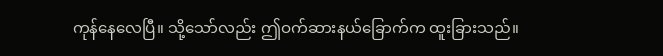ကုန်နေလေပြီ။ သို့သော်လည်း ဤဝက်ဆားနယ်ခြောက်က ထူးခြားသည်။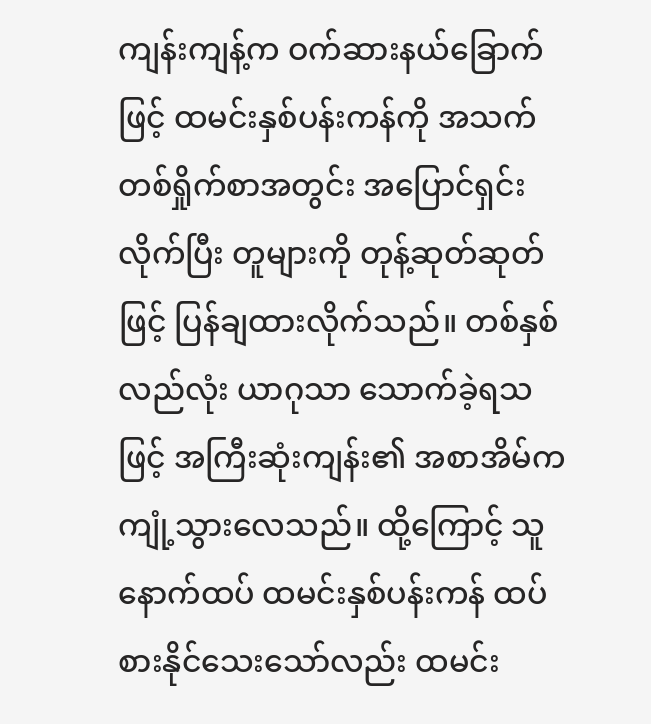ကျန်းကျန့်က ဝက်ဆားနယ်ခြောက်ဖြင့် ထမင်းနှစ်ပန်းကန်ကို အသက်တစ်ရှိုက်စာအတွင်း အပြောင်ရှင်းလိုက်ပြီး တူများကို တုန့်ဆုတ်ဆုတ်ဖြင့် ပြန်ချထားလိုက်သည်။ တစ်နှစ်လည်လုံး ယာဂုသာ သောက်ခဲ့ရသဖြင့် အကြီးဆုံးကျန်း၏ အစာအိမ်က ကျုံ့သွားလေသည်။ ထို့ကြောင့် သူနောက်ထပ် ထမင်းနှစ်ပန်းကန် ထပ်စားနိုင်သေးသော်လည်း ထမင်း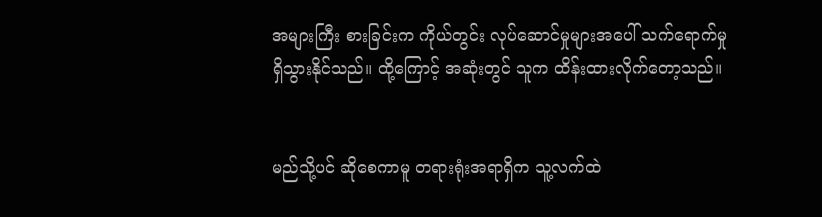အများကြီး စားခြင်းက ကိုယ်တွင်း လုပ်ဆောင်မှုများအပေါ် သက်ရောက်မှု ရှိသွားနိုင်သည်။ ထို့ကြောင့် အဆုံးတွင် သူက ထိန်းထားလိုက်တော့သည်။


မည်သို့ပင် ဆိုစေကာမူ တရားရုံးအရာရှိက သူ့လက်ထဲ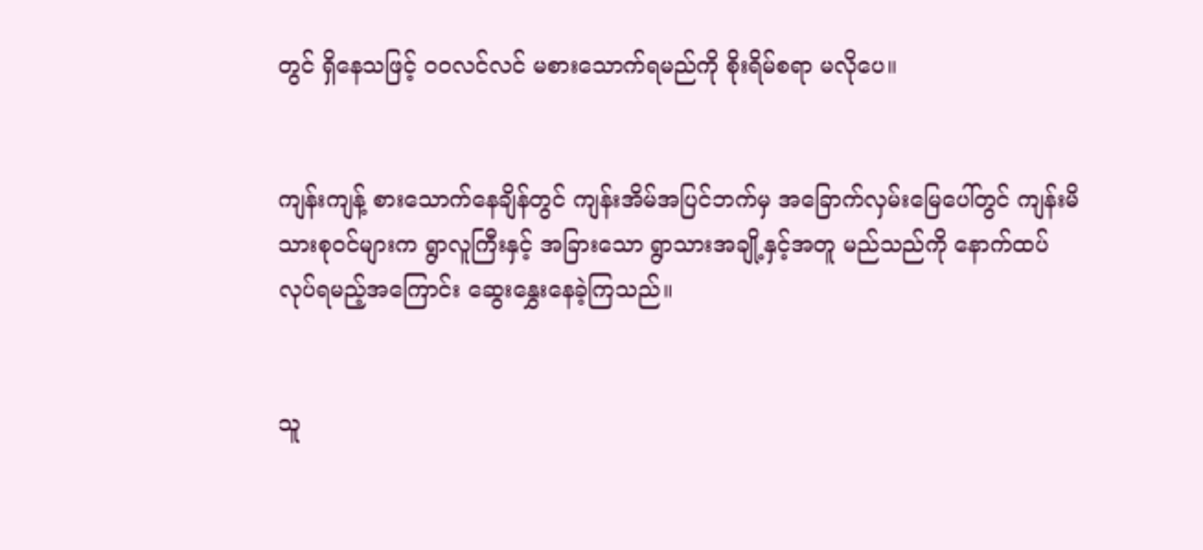တွင် ရှိနေသဖြင့် ဝဝလင်လင် မစားသောက်ရမည်ကို စိုးရိမ်စရာ မလိုပေ။


ကျန်းကျန့် စားသောက်နေချိန်တွင် ကျန်းအိမ်အပြင်ဘက်မှ အခြောက်လှမ်းမြေပေါ်တွင် ကျန်းမိသားစုဝင်များက ရွာလူကြီးနှင့် အခြားသော ရွာသားအချို့နှင့်အတူ မည်သည်ကို နောက်ထပ် လုပ်ရမည့်အကြောင်း ဆွေးနွှေးနေခဲ့ကြသည်။


သူ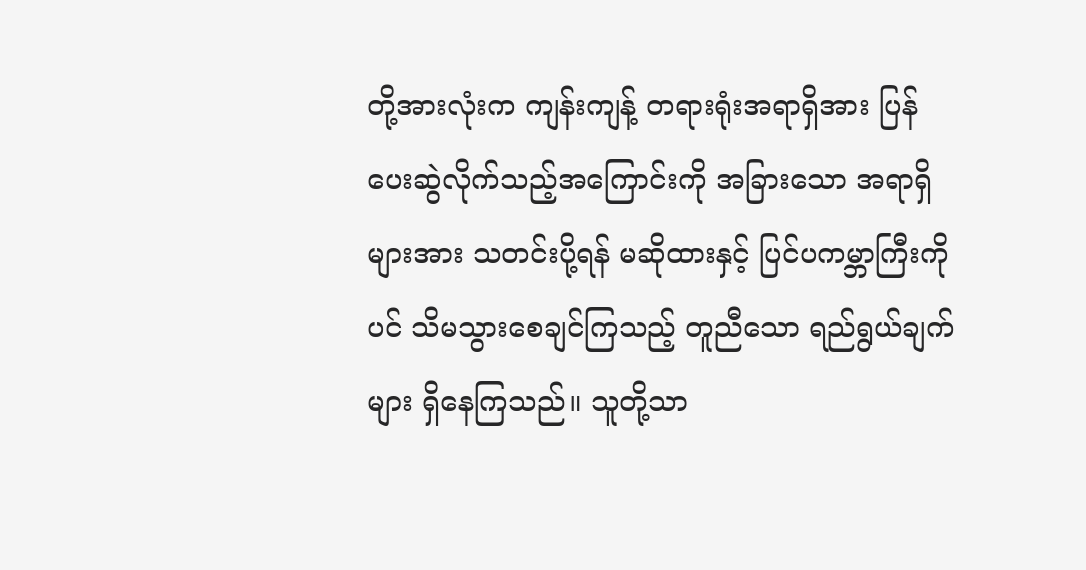တို့အားလုံးက ကျန်းကျန့် တရားရုံးအရာရှိအား ပြန်ပေးဆွဲလိုက်သည့်အကြောင်းကို အခြားသော အရာရှိများအား သတင်းပို့ရန် မဆိုထားနှင့် ပြင်ပကမ္ဘာကြီးကိုပင် သိမသွားစေချင်ကြသည့် တူညီသော ရည်ရွယ်ချက်များ ရှိနေကြသည်။ သူတို့သာ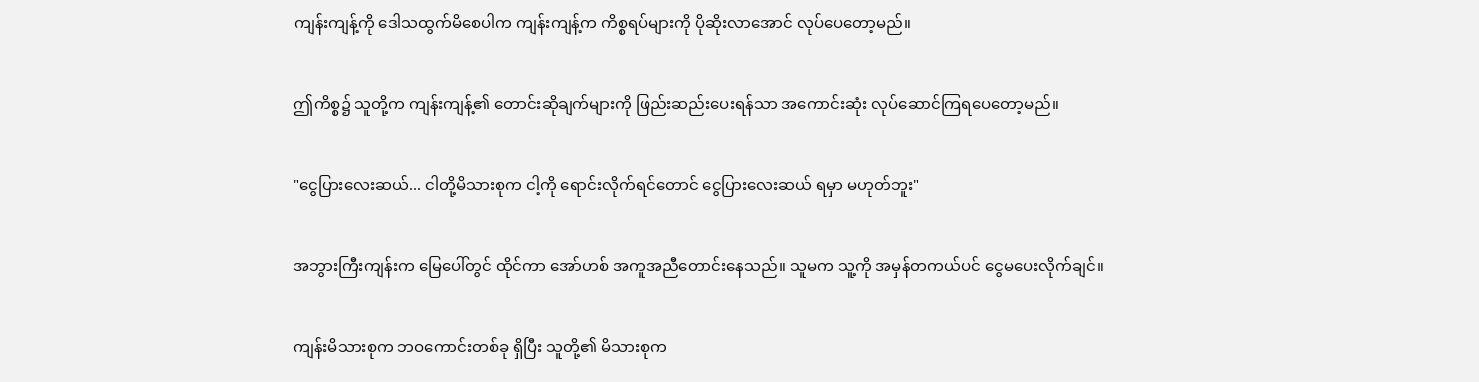ကျန်းကျန့်ကို ဒေါသထွက်မိစေပါက ကျန်းကျန့်က ကိစ္စရပ်များကို ပိုဆိုးလာအောင် လုပ်ပေတော့မည်။


ဤကိစ္စ၌ သူတို့က ကျန်းကျန့်၏ တောင်းဆိုချက်များကို ဖြည်းဆည်းပေးရန်သာ အကောင်းဆုံး လုပ်ဆောင်ကြရပေတော့မည်။


"ငွေပြားလေးဆယ်... ငါတို့မိသားစုက ငါ့ကို ရောင်းလိုက်ရင်တောင် ငွေပြားလေးဆယ် ရမှာ မဟုတ်ဘူး"


အဘွားကြီးကျန်းက မြေပေါ်တွင် ထိုင်ကာ အော်ဟစ် အကူအညီတောင်းနေသည်။ သူမက သူ့ကို အမှန်တကယ်ပင် ငွေမပေးလိုက်ချင်။


ကျန်းမိသားစုက ဘဝကောင်းတစ်ခု ရှိပြီး သူတို့၏ မိသားစုက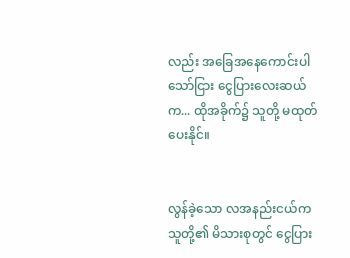လည်း အခြေအနေကောင်းပါသော်ငြား ငွေပြားလေးဆယ်က... ထိုအခိုက်၌ သူတို့ မထုတ်ပေးနိုင်။


လွန်ခဲ့သော လအနည်းငယ်က သူတို့၏ မိသားစုတွင် ငွေပြား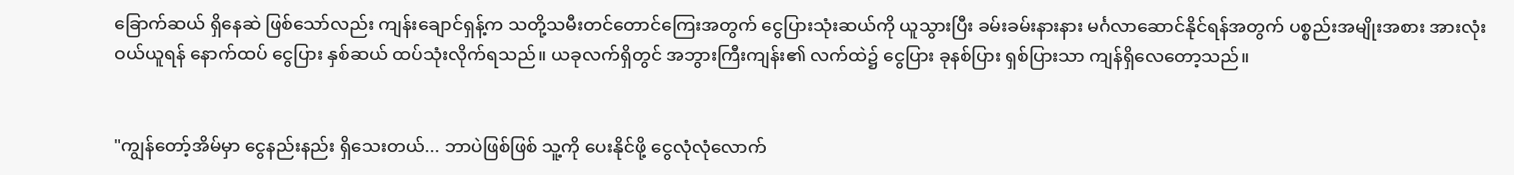ခြောက်ဆယ် ရှိနေဆဲ ဖြစ်သော်လည်း ကျန်းချောင်ရှန့်က သတို့သမီးတင်တောင်ကြေးအတွက် ငွေပြားသုံးဆယ်ကို ယူသွားပြီး ခမ်းခမ်းနားနား မင်္ဂလာဆောင်နိုင်ရန်အတွက် ပစ္စည်းအမျိုးအစား အားလုံး ဝယ်ယူရန် နောက်ထပ် ငွေပြား နှစ်ဆယ် ထပ်သုံးလိုက်ရသည်။ ယခုလက်ရှိတွင် အဘွားကြီးကျန်း၏ လက်ထဲ၌ ငွေပြား ခုနစ်ပြား ရှစ်ပြားသာ ကျန်ရှိလေတော့သည်။


"ကျွန်တော့်အိမ်မှာ ငွေနည်းနည်း ရှိသေးတယ်... ဘာပဲဖြစ်ဖြစ် သူ့ကို ပေးနိုင်ဖို့ ငွေလုံလုံလောက်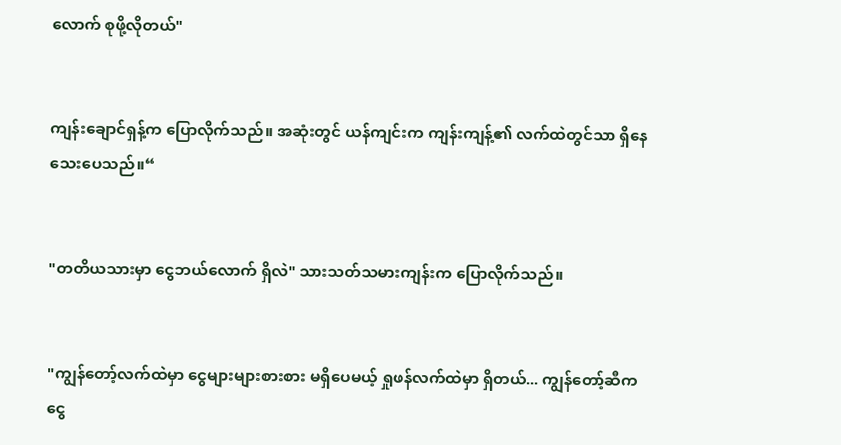လောက် စုဖို့လိုတယ်"


ကျန်းချောင်ရှန့်က ပြောလိုက်သည်။ အဆုံးတွင် ယန်ကျင်းက ကျန်းကျန့်၏ လက်ထဲတွင်သာ ရှိနေသေးပေသည်။“


"တတိယသားမှာ ငွေဘယ်လောက် ရှိလဲ" သားသတ်သမားကျန်းက ပြောလိုက်သည်။


"ကျွန်တော့်လက်ထဲမှာ ငွေများများစားစား မရှိပေမယ့် ရှုဖန်လက်ထဲမှာ ရှိတယ်... ကျွန်တော့်ဆီက ငွေ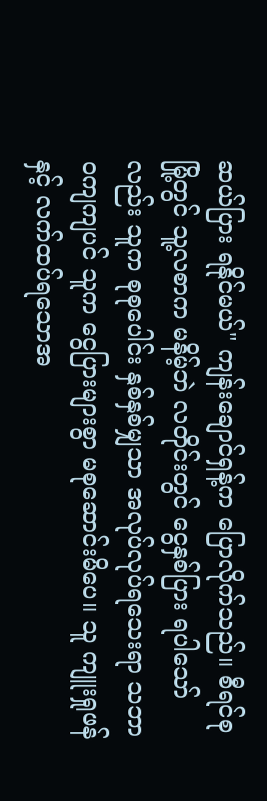ဆယ်ပြား ရနိုင်မယ်" ကျန်းချောင်ရှန့်က ပြောလိုက်သည်။ စီရင်စုမြို့တွင် သူ့လစာက မနိမ့်ဘဲ လတိုင်းတွင် ငွေနှစ်ပြား ရပါသော်လည်း သူက စုစုပေါင်း နှစ်နှစ်မျှသာ အလုပ်လုပ်ရသေးရာ သဘာဝကျကျပင် သူက ငွေပြားများစွာ မစုဆောင်းမိပေ။ သူ ကျူးရှုဖန်နှင့် လက်ထပ်ရသောအ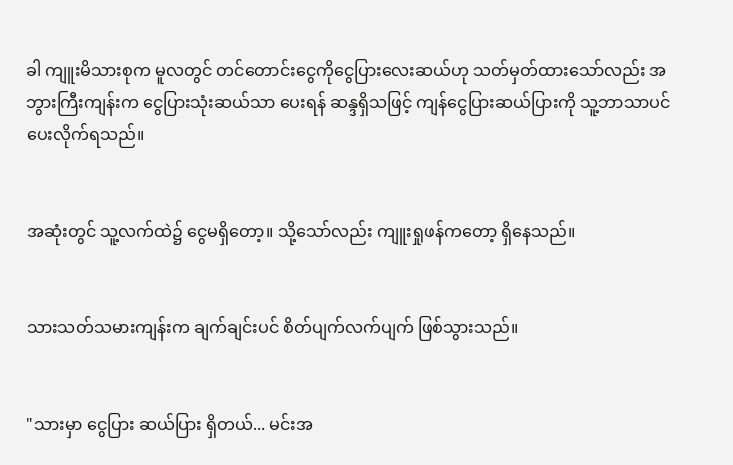ခါ ကျူးမိသားစုက မူလတွင် တင်တောင်းငွေကိုငွေပြားလေးဆယ်ဟု သတ်မှတ်ထားသော်လည်း အဘွားကြီးကျန်းက ငွေပြားသုံးဆယ်သာ ပေးရန် ဆန္ဒရှိသဖြင့် ကျန်ငွေပြားဆယ်ပြားကို သူ့ဘာသာပင် ပေးလိုက်ရသည်။


အဆုံးတွင် သူ့လက်ထဲ၌ ငွေမရှိတော့။ သို့သော်လည်း ကျူးရှုဖန်ကတော့ ရှိနေသည်။


သားသတ်သမားကျန်းက ချက်ချင်းပင် စိတ်ပျက်လက်ပျက် ဖြစ်သွားသည်။


"သားမှာ ငွေပြား ဆယ်ပြား ရှိတယ်... မင်းအ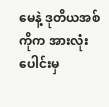မေနဲ့ ဒုတိယအစ်ကိုက အားလုံးပေါင်းမှ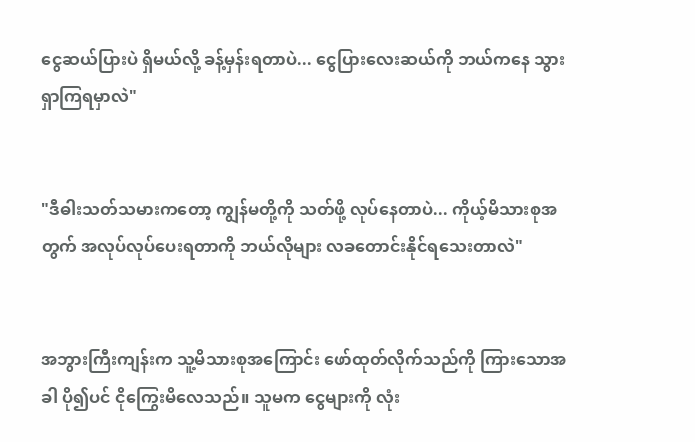ငွေဆယ်ပြားပဲ ရှိမယ်လို့ ခန့်မှန်းရတာပဲ... ငွေပြားလေးဆယ်ကို ဘယ်ကနေ သွားရှာကြရမှာလဲ"


"ဒီဓါးသတ်သမားကတော့ ကျွန်မတို့ကို သတ်ဖို့ လုပ်နေတာပဲ... ကိုယ့်မိသားစုအတွက် အလုပ်လုပ်ပေးရတာကို ဘယ်လိုများ လခတောင်းနိုင်ရသေးတာလဲ"


အဘွားကြီးကျန်းက သူ့မိသားစုအကြောင်း ဖော်ထုတ်လိုက်သည်ကို ကြားသောအခါ ပို၍ပင် ငိုကြွေးမိလေသည်။ သူမက ငွေများကို လုံး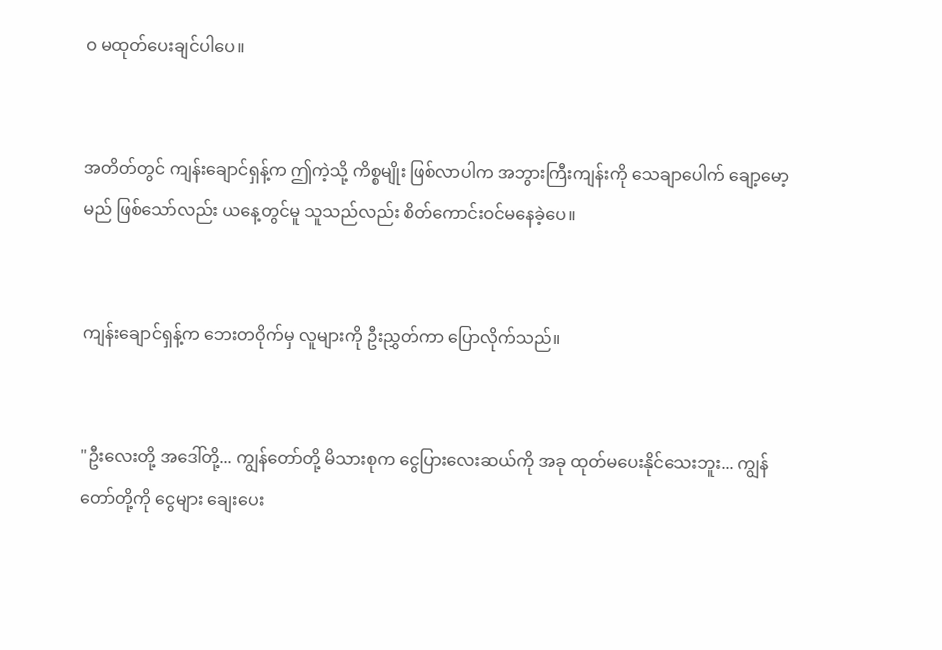ဝ မထုတ်ပေးချင်ပါပေ။


အတိတ်တွင် ကျန်းချောင်ရှန့်က ဤကဲ့သို့ ကိစ္စမျိုး ဖြစ်လာပါက အဘွားကြီးကျန်းကို သေချာပေါက် ချော့မော့မည် ဖြစ်သော်လည်း ယနေ့တွင်မူ သူသည်လည်း စိတ်ကောင်းဝင်မနေခဲ့ပေ။


ကျန်းချောင်ရှန့်က ဘေးတဝိုက်မှ လူများကို ဦးညွှတ်ကာ ပြောလိုက်သည်။


"ဦးလေးတို့ အဒေါ်တို့... ကျွန်တော်တို့ မိသားစုက ငွေပြားလေးဆယ်ကို အခု ထုတ်မပေးနိုင်သေးဘူး... ကျွန်တော်တို့ကို ငွေများ ချေးပေး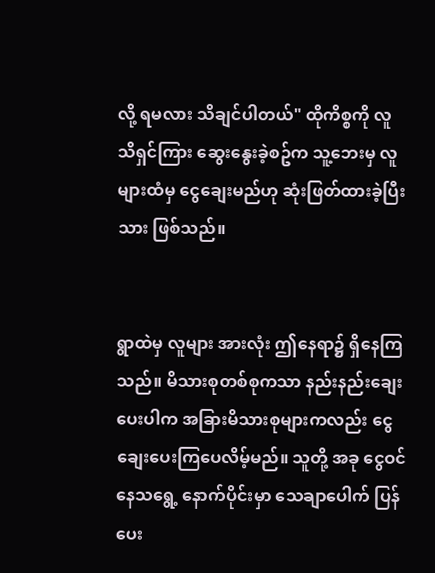လို့ ရမလား သိချင်ပါတယ်" ထိုကိစ္စကို လူသိရှင်ကြား ဆွေးနွေးခဲ့စဥ်က သူ့ဘေးမှ လူများထံမှ ငွေချေးမည်ဟု ဆုံးဖြတ်ထားခဲ့ပြီးသား ဖြစ်သည်။


ရွာထဲမှ လူများ အားလုံး ဤနေရာ၌ ရှိနေကြသည်။ မိသားစုတစ်စုကသာ နည်းနည်းချေးပေးပါက အခြားမိသားစုများကလည်း ငွေချေးပေးကြပေလိမ့်မည်။ သူတို့ အခု ငွေဝင်နေသရွေ့ နောက်ပိုင်းမှာ သေချာပေါက် ပြန်ပေး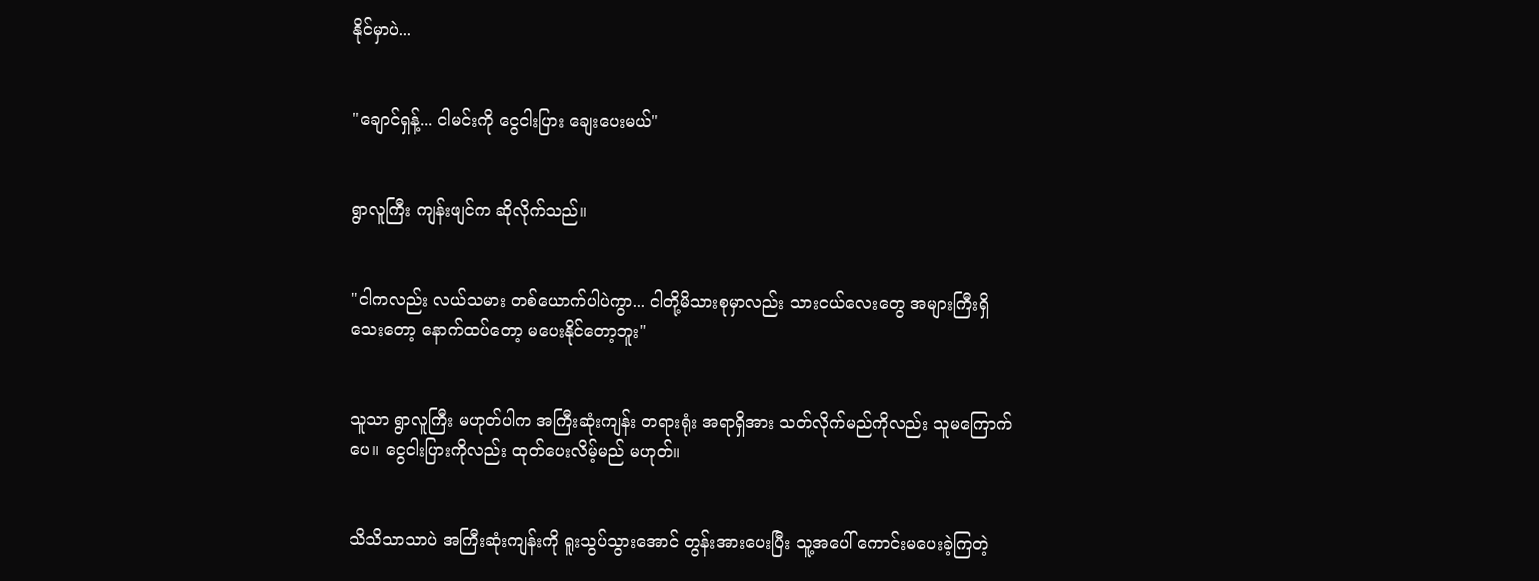နိုင်မှာပဲ...


"ချောင်ရှန့်... ငါမင်းကို ငွေငါးပြား ချေးပေးမယ်"


ရွာလူကြီး ကျန်းဖျင်က ဆိုလိုက်သည်။


"ငါကလည်း လယ်သမား တစ်ယောက်ပါပဲကွာ... ငါတို့မိသားစုမှာလည်း သားငယ်လေးတွေ အများကြီးရှိသေးတော့ နောက်ထပ်တော့ မပေးနိုင်တော့ဘူး"


သူသာ ရွာလူကြီး မဟုတ်ပါက အကြီးဆုံးကျန်း တရားရုံး အရာရှိအား သတ်လိုက်မည်ကိုလည်း သူမကြောက်ပေ။ ငွေငါးပြားကိုလည်း ထုတ်ပေးလိမ့်မည် မဟုတ်။


သိသိသာသာပဲ အကြီးဆုံးကျန်းကို ရူးသွပ်သွားအောင် တွန်းအားပေးပြီး သူ့အပေါ် ကောင်းမပေးခဲ့ကြတဲ့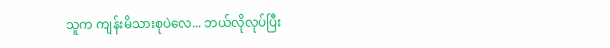သူက ကျန်းမိသားစုပဲလေ... ဘယ်လိုလုပ်ပြီး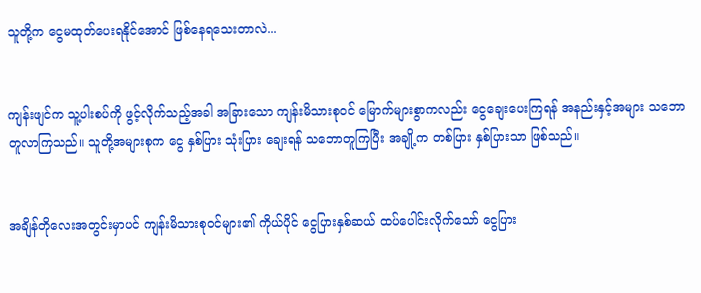သူတို့က ငွေမထုတ်ပေးရနိုင်အောင် ဖြစ်နေရသေးတာလဲ...


ကျန်းဖျင်က သူ့ပါးစပ်ကို ဖွင့်လိုက်သည့်အခါ အခြားသော ကျန်းမိသားစုဝင် မြောက်များစွာကလည်း ငွေချေးပေးကြရန် အနည်းနှင့်အများ သဘောတူလာကြသည်။ သူတို့အများစုက ငွေ နှစ်ပြား သုံးပြား ချေးရန် သဘောတူကြပြီး အချို့က တစ်ပြား နှစ်ပြားသာ ဖြစ်သည်။


အချိန်တိုလေးအတွင်းမှာပင် ကျန်းမိသားစုဝင်များ၏ ကိုယ်ပိုင် ငွေပြားနှစ်ဆယ် ထပ်ပေါင်းလိုက်သော် ငွေပြား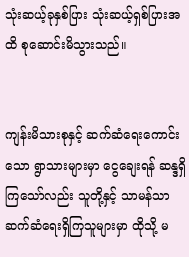သုံးဆယ့်ခုနှစ်ပြား သုံးဆယ့်ရှစ်ပြားအထိ စုဆောင်းမိသွားသည်။


ကျန်းမိသားစုနှင့် ဆက်ဆံရေးကောင်းသော ရွာသားများမှာ ငွေချေးရန် ဆန္ဒရှိကြသော်လည်း သူတို့နှင့် သာမန်သာ ဆက်ဆံရေးရှိကြသူများမှာ ထိုသို့ မ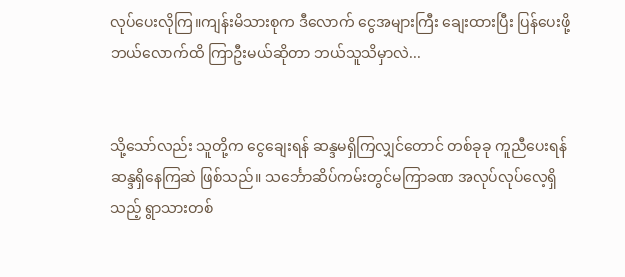လုပ်ပေးလိုကြ။ကျန်းမိသားစုက ဒီလောက် ငွေအများကြီး ချေးထားပြီး ပြန်ပေးဖို့ ဘယ်လောက်ထိ ကြာဦးမယ်ဆိုတာ ဘယ်သူသိမှာလဲ...


သို့သော်လည်း သူတို့က ငွေချေးရန် ဆန္ဒမရှိကြလျှင်တောင် တစ်ခုခု ကူညီပေးရန် ဆန္ဒရှိနေကြဆဲ ဖြစ်သည်။ သင်္ဘောဆိပ်ကမ်းတွင်မကြာခဏ အလုပ်လုပ်လေ့ရှိသည့် ရွာသားတစ်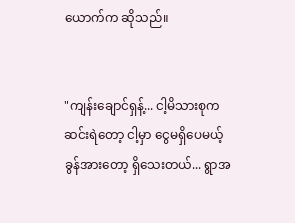ယောက်က ဆိုသည်။


"ကျန်းချောင်ရှန့်... ငါ့မိသားစုက ဆင်းရဲတော့ ငါ့မှာ ငွေမရှိပေမယ့် ခွန်အားတော့ ရှိသေးတယ်... ရွာအ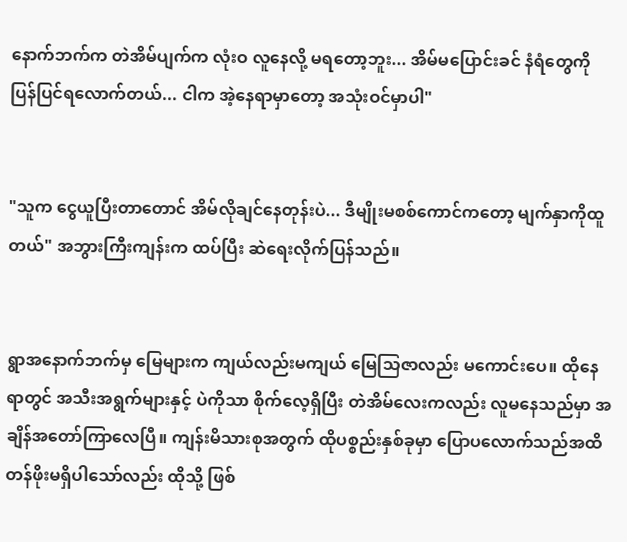နောက်ဘက်က တဲအိမ်ပျက်က လုံးဝ လူနေလို့ မရတော့ဘူး... အိမ်မပြောင်းခင် နံရံတွေကို ပြန်ပြင်ရလောက်တယ်... ငါက အဲ့နေရာမှာတော့ အသုံးဝင်မှာပါ"


"သူက ငွေယူပြီးတာတောင် အိမ်လိုချင်နေတုန်းပဲ... ဒီမျိုးမစစ်ကောင်ကတော့ မျက်နှာကိုထူတယ်" အဘွားကြီးကျန်းက ထပ်ပြီး ဆဲရေးလိုက်ပြန်သည်။


ရွာအနောက်ဘက်မှ မြေများက ကျယ်လည်းမကျယ် မြေသြဇာလည်း မကောင်းပေ။ ထိုနေရာတွင် အသီးအရွက်များနှင့် ပဲကိုသာ စိုက်လေ့ရှိပြီး တဲအိမ်လေးကလည်း လူမနေသည်မှာ အချိန်အတော်ကြာလေပြီ။ ကျန်းမိသားစုအတွက် ထိုပစ္စည်းနှစ်ခုမှာ ပြောပလောက်သည်အထိ တန်ဖိုးမရှိပါသော်လည်း ထိုသို့ ဖြစ်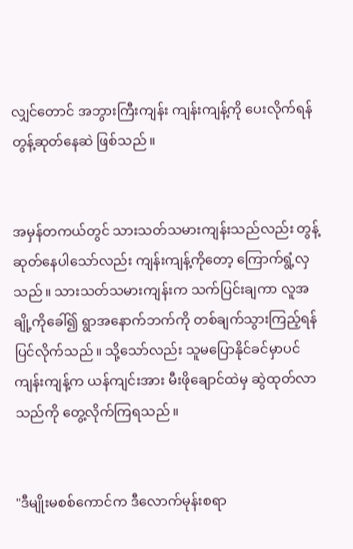လျှင်တောင် အဘွားကြီးကျန်း ကျန်းကျန့်ကို ပေးလိုက်ရန် တွန့်ဆုတ်နေဆဲ ဖြစ်သည်။


အမှန်တကယ်တွင် သားသတ်သမားကျန်းသည်လည်း တွန့်ဆုတ်နေပါသော်လည်း ကျန်းကျန့်ကိုတော့ ကြောက်ရွံ့လှသည်။ သားသတ်သမားကျန်းက သက်ပြင်းချကာ လူအချို့ကိုခေါ်၍ ရွာအနောက်ဘက်ကို တစ်ချက်သွားကြည့်ရန် ပြင်လိုက်သည်။ သို့သော်လည်း သူမပြောနိုင်ခင်မှာပင် ကျန်းကျန့်က ယန်ကျင်းအား မီးဖိုချောင်ထဲမှ ဆွဲထုတ်လာသည်ကို တွေ့လိုက်ကြရသည်။


"ဒီမျိုးမစစ်ကောင်က ဒီလောက်မုန်းစရာ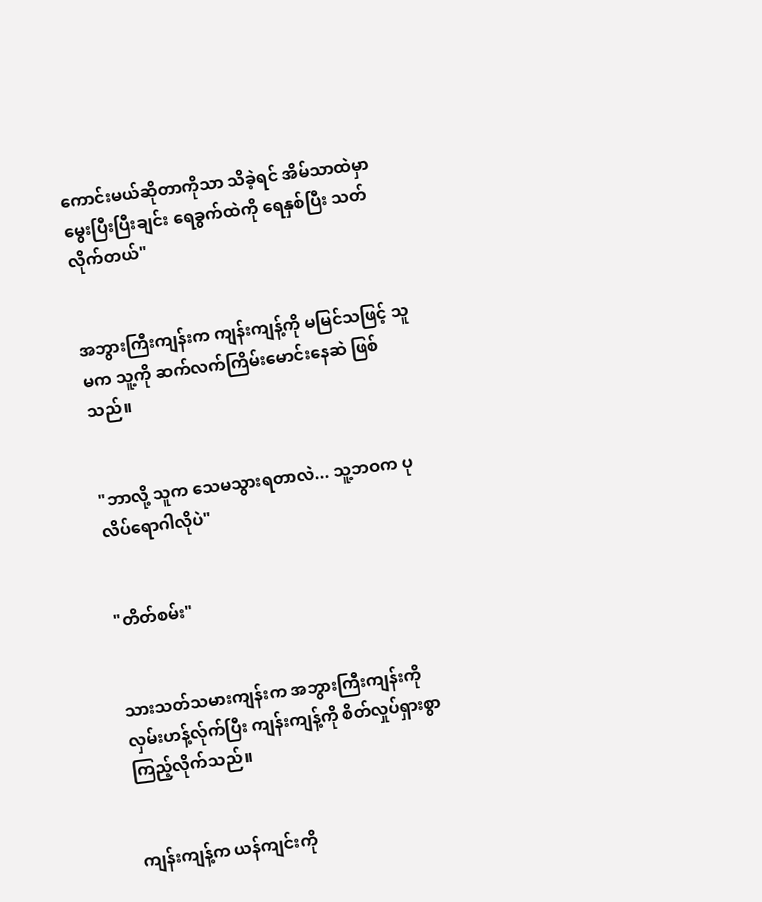ကောင်းမယ်ဆိုတာကိုသာ သိခဲ့ရင် အိမ်သာထဲမှာ မွေးပြီးပြီးချင်း ရေခွက်ထဲကို ရေနှစ်ပြီး သတ်လိုက်တယ်"


အဘွားကြီးကျန်းက ကျန်းကျန့်ကို မမြင်သဖြင့် သူမက သူ့ကို ဆက်လက်ကြိမ်းမောင်းနေဆဲ ဖြစ်သည်။


"ဘာလို့ သူက သေမသွားရတာလဲ... သူ့ဘဝက ပုလိပ်ရောဂါလိုပဲ"


"တိတ်စမ်း"


သားသတ်သမားကျန်းက အဘွားကြီးကျန်းကို လှမ်းဟန့်လ်ုက်ပြီး ကျန်းကျန့်ကို စိတ်လှုပ်ရှားစွာ ကြည့်လိုက်သည်။


ကျန်းကျန့်က ယန်ကျင်းကို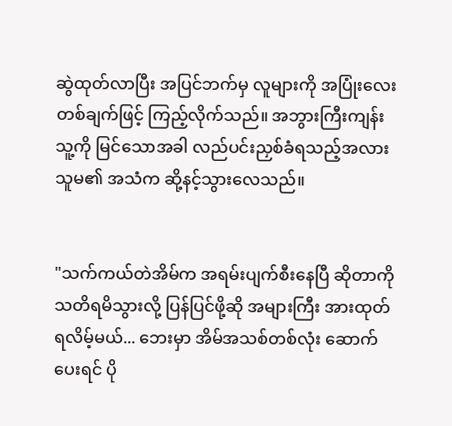ဆွဲထုတ်လာပြီး အပြင်ဘက်မှ လူများကို အပြုံးလေးတစ်ချက်ဖြင့် ကြည့်လိုက်သည်။ အဘွားကြီးကျန်း သူ့ကို မြင်သောအခါ လည်ပင်းညှစ်ခံရသည့်အလား သူမ၏ အသံက ဆို့နင့်သွားလေသည်။


"သက်ကယ်တဲအိမ်က အရမ်းပျက်စီးနေပြီ ဆိုတာကို သတိရမိသွားလို့ ပြန်ပြင်ဖို့ဆို အများကြီး အားထုတ်ရလိမ့်မယ်... ဘေးမှာ အိမ်အသစ်တစ်လုံး ဆောက်ပေးရင် ပို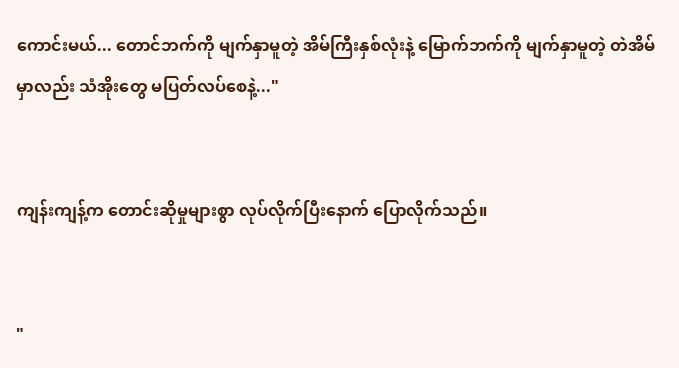ကောင်းမယ်... တောင်ဘက်ကို မျက်နှာမူတဲ့ အိမ်ကြီးနှစ်လုံးနဲ့ မြောက်ဘက်ကို မျက်နှာမူတဲ့ တဲအိမ်မှာလည်း သံအိုးတွေ မပြတ်လပ်စေနဲ့..."


ကျန်းကျန့်က တောင်းဆိုမှုများစွာ လုပ်လိုက်ပြီးနောက် ပြောလိုက်သည်။


"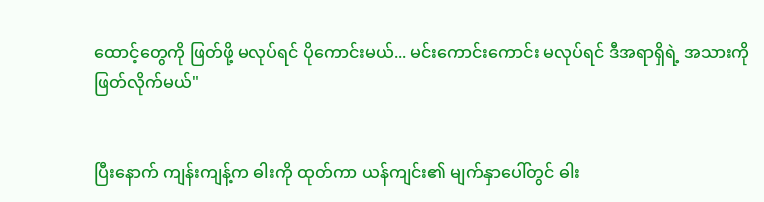ထောင့်တွေကို ဖြတ်ဖို့ မလုပ်ရင် ပိုကောင်းမယ်... မင်းကောင်းကောင်း မလုပ်ရင် ဒီအရာရှိရဲ့ အသားကို ဖြတ်လိုက်မယ်"


ပြီးနောက် ကျန်းကျန့်က ဓါးကို ထုတ်ကာ ယန်ကျင်း၏ မျက်နှာပေါ်တွင် ဓါး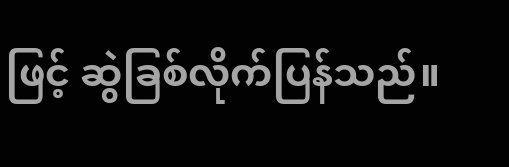ဖြင့် ဆွဲခြစ်လိုက်ပြန်သည်။